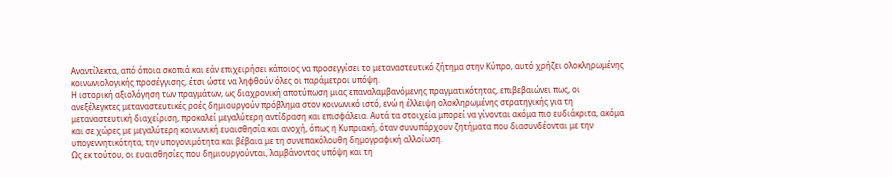Αναντίλεκτα, από όποια σκοπιά και εάν επιχειρήσει κάποιος να προσεγγίσει το μεταναστευτικό ζήτημα στην Κύπρο, αυτό χρήζει ολοκληρωμένης κοινωνιολογικής προσέγγισης, έτσι ώστε να ληφθούν όλες οι παράμετροι υπόψη.
Η ιστορική αξιολόγηση των πραγμάτων, ως διαχρονική αποτύπωση μιας επαναλαμβανόμενης πραγματικότητας, επιβεβαιώνει πως, οι ανεξέλεγκτες μεταναστευτικές ροές δημιουργούν πρόβλημα στον κοινωνικό ιστό, ενώ η έλλειψη ολοκληρωμένης στρατηγικής για τη μεταναστευτική διαχείριση, προκαλεί μεγαλύτερη αντίδραση και επισφάλεια. Αυτά τα στοιχεία μπορεί να γίνονται ακόμα πιο ευδιάκριτα, ακόμα και σε χώρες με μεγαλύτερη κοινωνική ευαισθησία και ανοχή, όπως η Κυπριακή, όταν συνυπάρχουν ζητήματα που διασυνδέονται με την υπογεννητικότητα, την υπογονιμότητα και βέβαια με τη συνεπακόλουθη δημογραφική αλλοίωση.
Ως εκ τούτου, οι ευαισθησίες που δημιουργούνται, λαμβάνοντας υπόψη και τη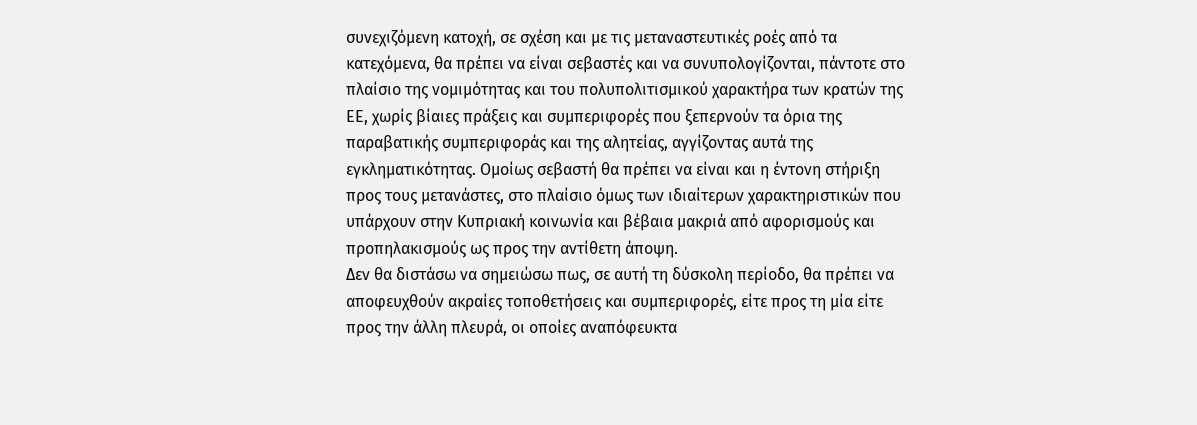συνεχιζόμενη κατοχή, σε σχέση και με τις μεταναστευτικές ροές από τα κατεχόμενα, θα πρέπει να είναι σεβαστές και να συνυπολογίζονται, πάντοτε στο πλαίσιο της νομιμότητας και του πολυπολιτισμικού χαρακτήρα των κρατών της ΕΕ, χωρίς βίαιες πράξεις και συμπεριφορές που ξεπερνούν τα όρια της παραβατικής συμπεριφοράς και της αλητείας, αγγίζοντας αυτά της εγκληματικότητας. Ομοίως σεβαστή θα πρέπει να είναι και η έντονη στήριξη προς τους μετανάστες, στο πλαίσιο όμως των ιδιαίτερων χαρακτηριστικών που υπάρχουν στην Κυπριακή κοινωνία και βέβαια μακριά από αφορισμούς και προπηλακισμούς ως προς την αντίθετη άποψη.
Δεν θα διστάσω να σημειώσω πως, σε αυτή τη δύσκολη περίοδο, θα πρέπει να αποφευχθούν ακραίες τοποθετήσεις και συμπεριφορές, είτε προς τη μία είτε προς την άλλη πλευρά, οι οποίες αναπόφευκτα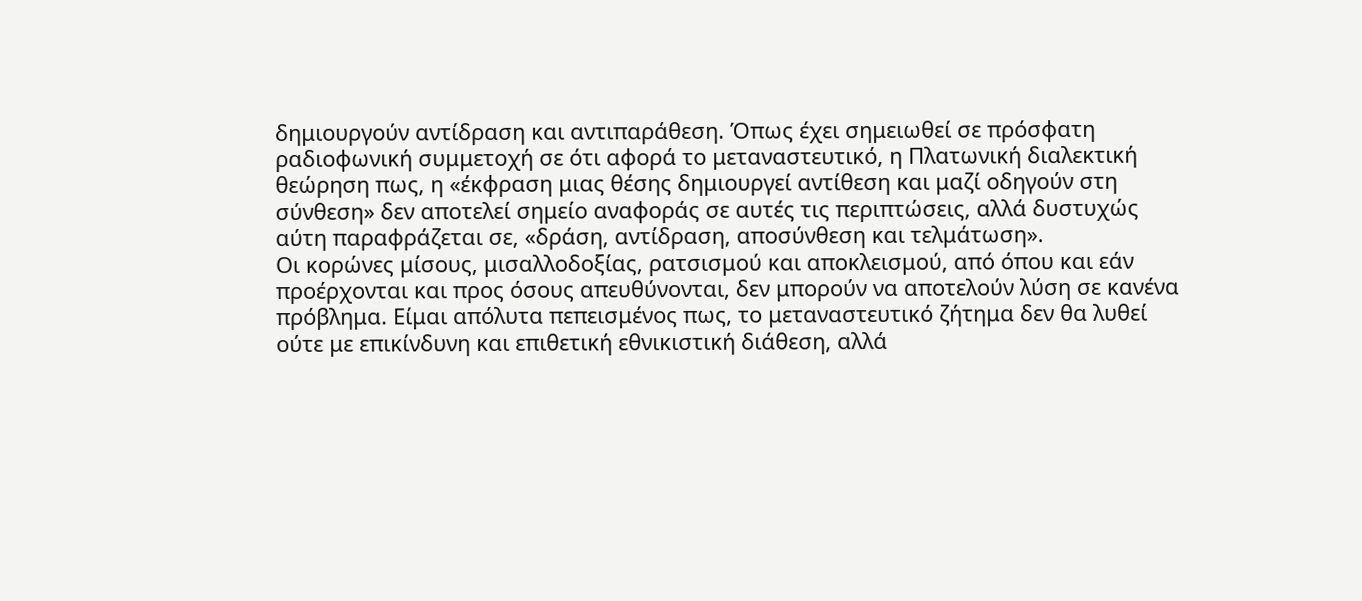δημιουργούν αντίδραση και αντιπαράθεση. Όπως έχει σημειωθεί σε πρόσφατη ραδιοφωνική συμμετοχή σε ότι αφορά το μεταναστευτικό, η Πλατωνική διαλεκτική θεώρηση πως, η «έκφραση μιας θέσης δημιουργεί αντίθεση και μαζί οδηγούν στη σύνθεση» δεν αποτελεί σημείο αναφοράς σε αυτές τις περιπτώσεις, αλλά δυστυχώς αύτη παραφράζεται σε, «δράση, αντίδραση, αποσύνθεση και τελμάτωση».
Οι κορώνες μίσους, μισαλλοδοξίας, ρατσισμού και αποκλεισμού, από όπου και εάν προέρχονται και προς όσους απευθύνονται, δεν μπορούν να αποτελούν λύση σε κανένα πρόβλημα. Είμαι απόλυτα πεπεισμένος πως, το μεταναστευτικό ζήτημα δεν θα λυθεί ούτε με επικίνδυνη και επιθετική εθνικιστική διάθεση, αλλά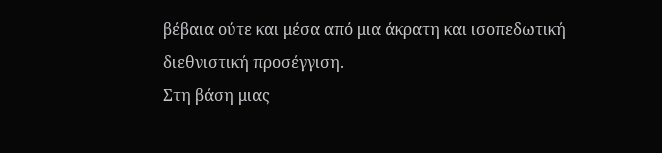βέβαια ούτε και μέσα από μια άκρατη και ισοπεδωτική διεθνιστική προσέγγιση.
Στη βάση μιας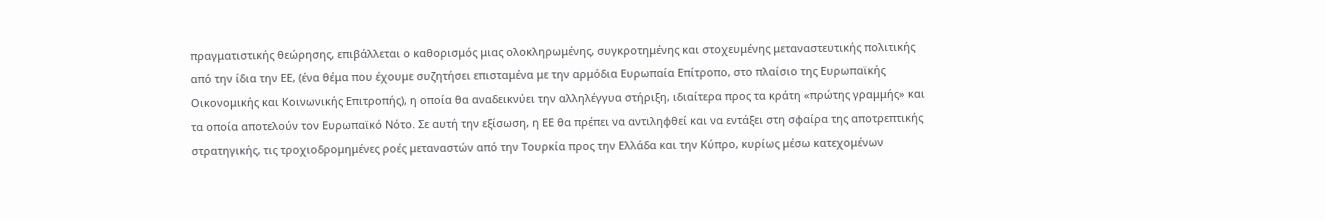πραγματιστικής θεώρησης, επιβάλλεται ο καθορισμός μιας ολοκληρωμένης, συγκροτημένης και στοχευμένης μεταναστευτικής πολιτικής από την ίδια την ΕΕ, (ένα θέμα που έχουμε συζητήσει επισταμένα με την αρμόδια Ευρωπαία Επίτροπο, στο πλαίσιο της Ευρωπαϊκής Οικονομικής και Κοινωνικής Επιτροπής), η οποία θα αναδεικνύει την αλληλέγγυα στήριξη, ιδιαίτερα προς τα κράτη «πρώτης γραμμής» και τα οποία αποτελούν τον Ευρωπαϊκό Νότο. Σε αυτή την εξίσωση, η ΕΕ θα πρέπει να αντιληφθεί και να εντάξει στη σφαίρα της αποτρεπτικής στρατηγικής, τις τροχιοδρομημένες ροές μεταναστών από την Τουρκία προς την Ελλάδα και την Κύπρο, κυρίως μέσω κατεχομένων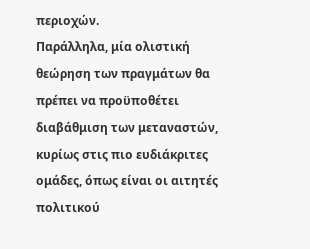περιοχών.
Παράλληλα, μία ολιστική θεώρηση των πραγμάτων θα πρέπει να προϋποθέτει διαβάθμιση των μεταναστών, κυρίως στις πιο ευδιάκριτες ομάδες, όπως είναι οι αιτητές πολιτικού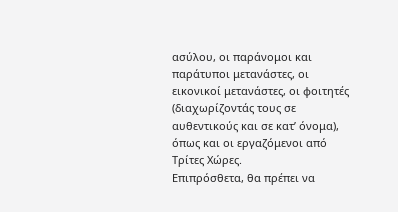ασύλου, οι παράνομοι και παράτυποι μετανάστες, οι εικονικοί μετανάστες, οι φοιτητές (διαχωρίζοντάς τους σε αυθεντικούς και σε κατ’ όνομα), όπως και οι εργαζόμενοι από Τρίτες Χώρες.
Επιπρόσθετα, θα πρέπει να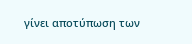γίνει αποτύπωση των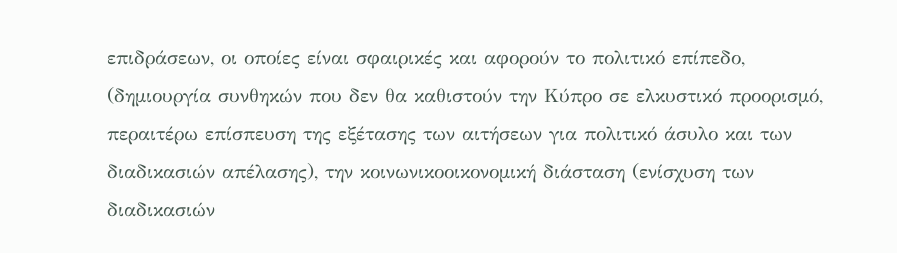επιδράσεων, οι οποίες είναι σφαιρικές και αφορούν το πολιτικό επίπεδο, (δημιουργία συνθηκών που δεν θα καθιστούν την Κύπρο σε ελκυστικό προορισμό, περαιτέρω επίσπευση της εξέτασης των αιτήσεων για πολιτικό άσυλο και των διαδικασιών απέλασης), την κοινωνικοοικονομική διάσταση (ενίσχυση των διαδικασιών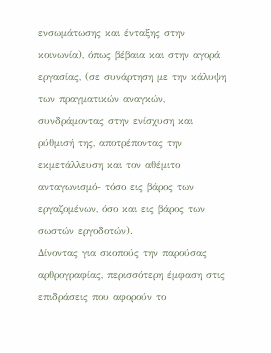ενσωμάτωσης και ένταξης στην κοινωνία), όπως βέβαια και στην αγορά εργασίας, (σε συνάρτηση με την κάλυψη των πραγματικών αναγκών, συνδράμοντας στην ενίσχυση και ρύθμισή της, αποτρέποντας την εκμετάλλευση και τον αθέμιτο ανταγωνισμό- τόσο εις βάρος των εργαζομένων, όσο και εις βάρος των σωστών εργοδοτών).
Δίνοντας για σκοπούς την παρούσας αρθρογραφίας, περισσότερη έμφαση στις επιδράσεις που αφορούν το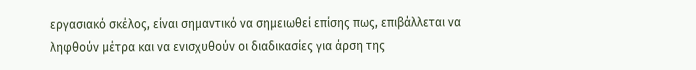εργασιακό σκέλος, είναι σημαντικό να σημειωθεί επίσης πως, επιβάλλεται να ληφθούν μέτρα και να ενισχυθούν οι διαδικασίες για άρση της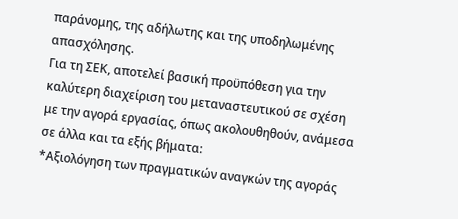παράνομης, της αδήλωτης και της υποδηλωμένης απασχόλησης.
Για τη ΣΕΚ, αποτελεί βασική προϋπόθεση για την καλύτερη διαχείριση του μεταναστευτικού σε σχέση με την αγορά εργασίας, όπως ακολουθηθούν, ανάμεσα σε άλλα και τα εξής βήματα:
*Αξιολόγηση των πραγματικών αναγκών της αγοράς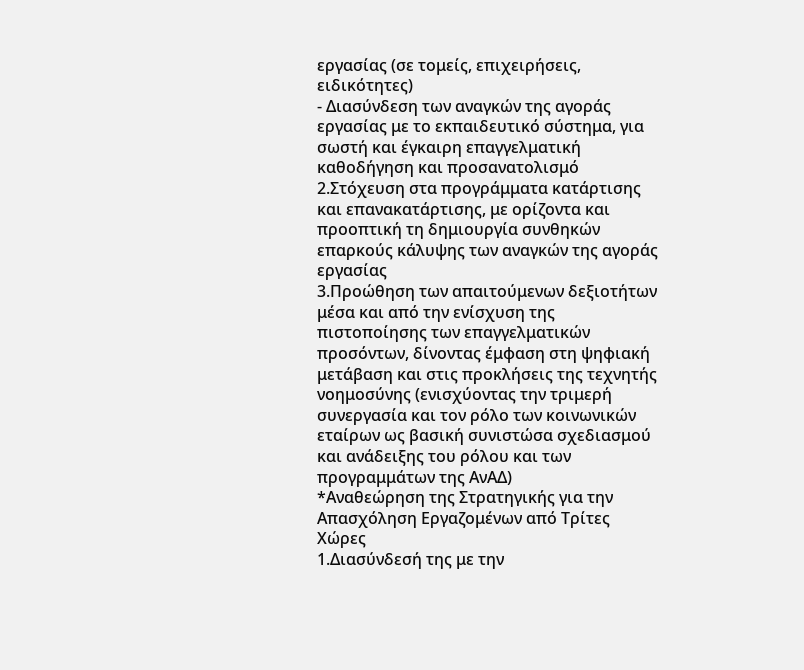εργασίας (σε τομείς, επιχειρήσεις, ειδικότητες)
- Διασύνδεση των αναγκών της αγοράς εργασίας με το εκπαιδευτικό σύστημα, για σωστή και έγκαιρη επαγγελματική καθοδήγηση και προσανατολισμό
2.Στόχευση στα προγράμματα κατάρτισης και επανακατάρτισης, με ορίζοντα και προοπτική τη δημιουργία συνθηκών επαρκούς κάλυψης των αναγκών της αγοράς εργασίας
3.Προώθηση των απαιτούμενων δεξιοτήτων μέσα και από την ενίσχυση της πιστοποίησης των επαγγελματικών προσόντων, δίνοντας έμφαση στη ψηφιακή μετάβαση και στις προκλήσεις της τεχνητής νοημοσύνης (ενισχύοντας την τριμερή συνεργασία και τον ρόλο των κοινωνικών εταίρων ως βασική συνιστώσα σχεδιασμού και ανάδειξης του ρόλου και των προγραμμάτων της ΑνΑΔ)
*Αναθεώρηση της Στρατηγικής για την Απασχόληση Εργαζομένων από Τρίτες Χώρες
1.Διασύνδεσή της με την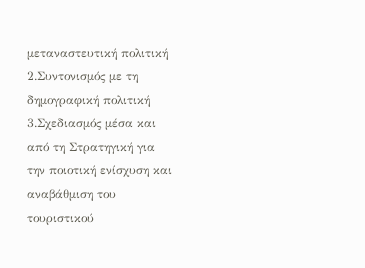μεταναστευτική πολιτική
2.Συντονισμός με τη δημογραφική πολιτική
3.Σχεδιασμός μέσα και από τη Στρατηγική για την ποιοτική ενίσχυση και αναβάθμιση του τουριστικού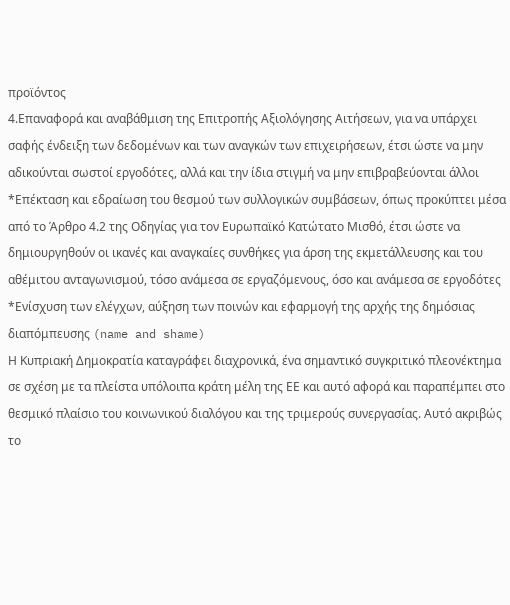προϊόντος
4.Επαναφορά και αναβάθμιση της Επιτροπής Αξιολόγησης Αιτήσεων, για να υπάρχει σαφής ένδειξη των δεδομένων και των αναγκών των επιχειρήσεων, έτσι ώστε να μην αδικούνται σωστοί εργοδότες, αλλά και την ίδια στιγμή να μην επιβραβεύονται άλλοι
*Επέκταση και εδραίωση του θεσμού των συλλογικών συμβάσεων, όπως προκύπτει μέσα από το Άρθρο 4.2 της Οδηγίας για τον Ευρωπαϊκό Κατώτατο Μισθό, έτσι ώστε να δημιουργηθούν οι ικανές και αναγκαίες συνθήκες για άρση της εκμετάλλευσης και του αθέμιτου ανταγωνισμού, τόσο ανάμεσα σε εργαζόμενους, όσο και ανάμεσα σε εργοδότες
*Ενίσχυση των ελέγχων, αύξηση των ποινών και εφαρμογή της αρχής της δημόσιας διαπόμπευσης (name and shame)
Η Κυπριακή Δημοκρατία καταγράφει διαχρονικά, ένα σημαντικό συγκριτικό πλεονέκτημα σε σχέση με τα πλείστα υπόλοιπα κράτη μέλη της ΕΕ και αυτό αφορά και παραπέμπει στο θεσμικό πλαίσιο του κοινωνικού διαλόγου και της τριμερούς συνεργασίας. Αυτό ακριβώς το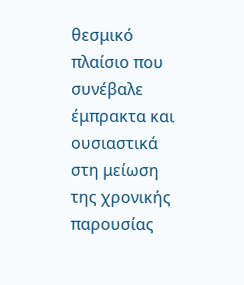θεσμικό πλαίσιο που συνέβαλε έμπρακτα και ουσιαστικά στη μείωση της χρονικής παρουσίας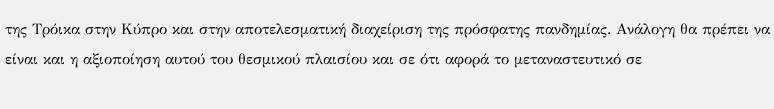της Τρόικα στην Κύπρο και στην αποτελεσματική διαχείριση της πρόσφατης πανδημίας. Ανάλογη θα πρέπει να είναι και η αξιοποίηση αυτού του θεσμικού πλαισίου και σε ότι αφορά το μεταναστευτικό σε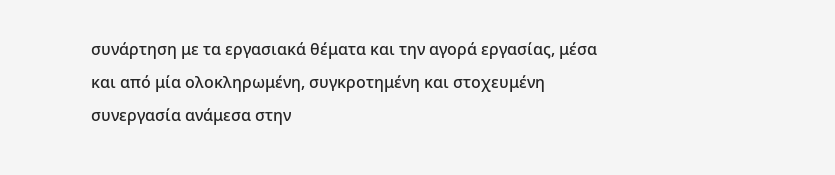συνάρτηση με τα εργασιακά θέματα και την αγορά εργασίας, μέσα και από μία ολοκληρωμένη, συγκροτημένη και στοχευμένη συνεργασία ανάμεσα στην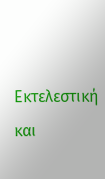Εκτελεστική και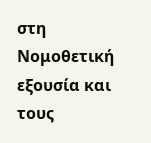στη Νομοθετική εξουσία και τους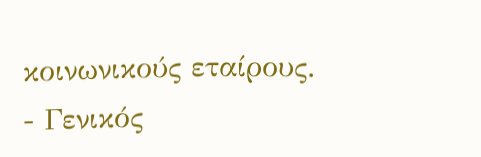κοινωνικούς εταίρους.
- Γενικός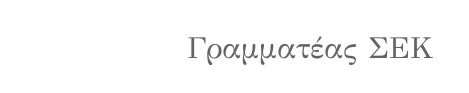Γραμματέας ΣΕΚ